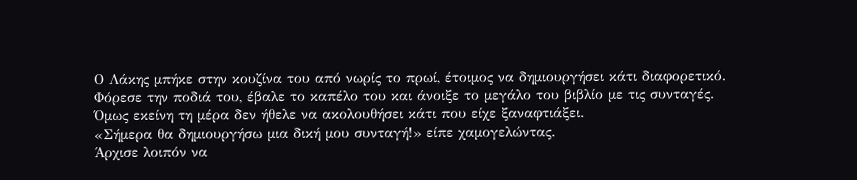Ο Λάκης μπήκε στην κουζίνα του από νωρίς το πρωί, έτοιμος να δημιουργήσει κάτι διαφορετικό.
Φόρεσε την ποδιά του, έβαλε το καπέλο του και άνοιξε το μεγάλο του βιβλίο με τις συνταγές.
Όμως εκείνη τη μέρα δεν ήθελε να ακολουθήσει κάτι που είχε ξαναφτιάξει.
«Σήμερα θα δημιουργήσω μια δική μου συνταγή!» είπε χαμογελώντας.
Άρχισε λοιπόν να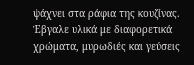ψάχνει στα ράφια της κουζίνας.
Έβγαλε υλικά με διαφορετικά χρώματα, μυρωδιές και γεύσεις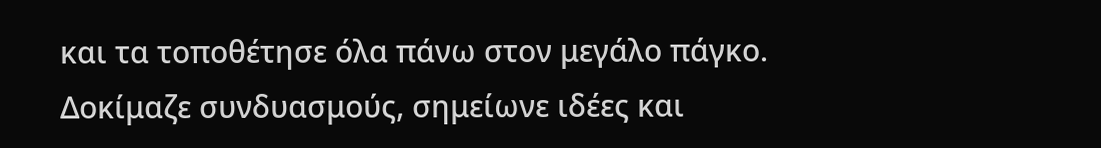και τα τοποθέτησε όλα πάνω στον μεγάλο πάγκο.
Δοκίμαζε συνδυασμούς, σημείωνε ιδέες και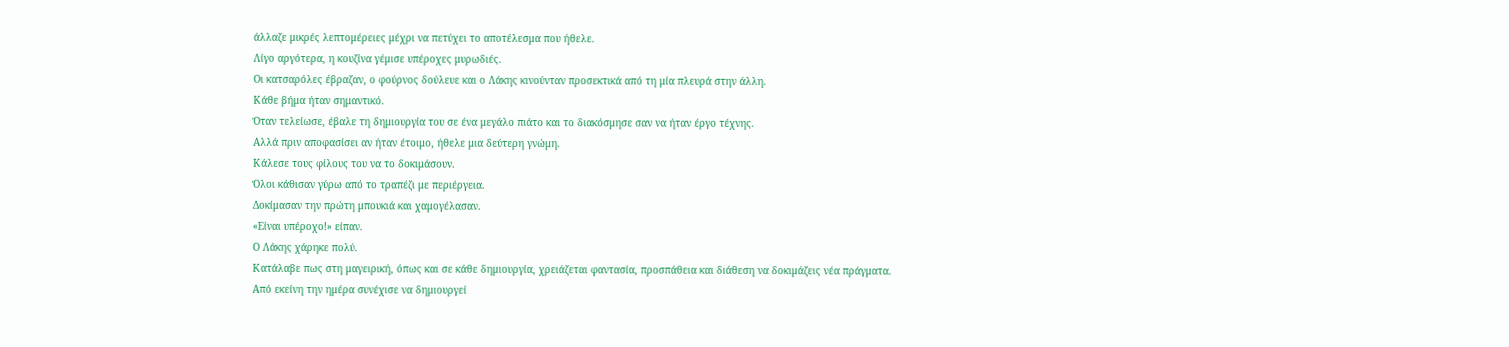άλλαζε μικρές λεπτομέρειες μέχρι να πετύχει το αποτέλεσμα που ήθελε.
Λίγο αργότερα, η κουζίνα γέμισε υπέροχες μυρωδιές.
Οι κατσαρόλες έβραζαν, ο φούρνος δούλευε και ο Λάκης κινούνταν προσεκτικά από τη μία πλευρά στην άλλη.
Κάθε βήμα ήταν σημαντικό.
Όταν τελείωσε, έβαλε τη δημιουργία του σε ένα μεγάλο πιάτο και το διακόσμησε σαν να ήταν έργο τέχνης.
Αλλά πριν αποφασίσει αν ήταν έτοιμο, ήθελε μια δεύτερη γνώμη.
Κάλεσε τους φίλους του να το δοκιμάσουν.
Όλοι κάθισαν γύρω από το τραπέζι με περιέργεια.
Δοκίμασαν την πρώτη μπουκιά και χαμογέλασαν.
«Είναι υπέροχο!» είπαν.
Ο Λάκης χάρηκε πολύ.
Κατάλαβε πως στη μαγειρική, όπως και σε κάθε δημιουργία, χρειάζεται φαντασία, προσπάθεια και διάθεση να δοκιμάζεις νέα πράγματα.
Από εκείνη την ημέρα συνέχισε να δημιουργεί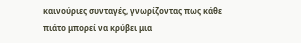καινούριες συνταγές, γνωρίζοντας πως κάθε πιάτο μπορεί να κρύβει μια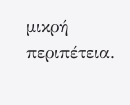μικρή περιπέτεια.